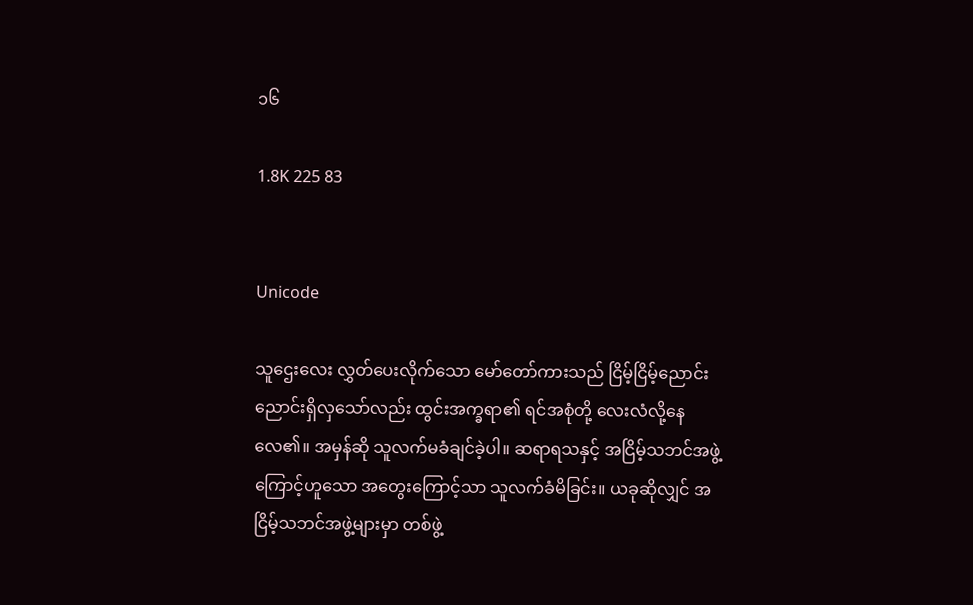၁၆

1.8K 225 83


Unicode

သူဌေးလေး လွှတ်ပေးလိုက်သော မော်တော်ကားသည် ငြိမ့်ငြိမ့်ညောင်းညောင်းရှိလှသော်လည်း ထွင်းအက္ခရာ၏ ရင်အစုံတို့ လေးလံလို့နေလေ၏။ အမှန်ဆို သူလက်မခံချင်ခဲ့ပါ။ ဆရာရသနှင့် အငြိမ့်သဘင်အဖွဲ့ကြောင့်ဟူသော အတွေးကြောင့်သာ သူလက်ခံမိခြင်း။ ယခုဆိုလျှင် အငြိမ့်သဘင်အဖွဲ့များမှာ တစ်ဖွဲ့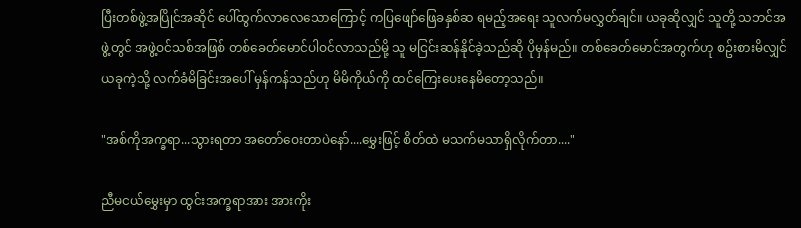ပြီးတစ်ဖွဲ့အပြိုင်အဆိုင် ပေါ်ထွက်လာလေသောကြောင့် ကပြဖျော်ဖြေခနှစ်ဆ ရမည့်အရေး သူလက်မလွှတ်ချင်။ ယခုဆိုလျှင် သူတို့ သဘင်အဖွဲ့တွင် အဖွဲ့ဝင်သစ်အဖြစ် တစ်ခေတ်မောင်ပါဝင်လာသည်မို့ သူ မငြင်းဆန်နိုင်ခဲ့သည်ဆို ပိုမှန်မည်။ တစ်ခေတ်မောင်အတွက်ဟု စဥ်းစားမိလျှင် ယခုကဲ့သို့ လက်ခံမိခြင်းအပေါ် မှန်ကန်သည်ဟု မိမိကိုယ်ကို ထင်ကြေးပေးနေမိတော့သည်။

"အစ်ကိုအက္ခရာ...သွားရတာ အတော်ဝေးတာပဲနော်....မွှေးဖြင့် စိတ်ထဲ မသက်မသာရှိလိုက်တာ...."

ညီမငယ်မွှေးမှာ ထွင်းအက္ခရာအား အားကိုး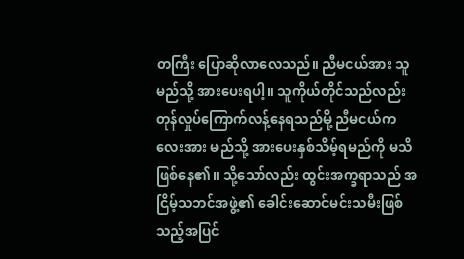တကြီး ပြောဆိုလာလေသည်။ ညီမငယ်အား သူမည်သို့ အားပေးရပါ့။ သူကိုယ်တိုင်သည်လည်း တုန်လှုပ်ကြောက်လန့်နေရသည်မို့ ညီမငယ်ကလေးအား မည်သို့ အားပေးနှစ်သိမ့်ရမည်ကို မသိဖြစ်နေ၏။ သို့သော်လည်း ထွင်းအက္ခရာသည် အငြိမ့်သဘင်အဖွဲ့၏ ခေါင်းဆောင်မင်းသမီးဖြစ်သည့်အပြင်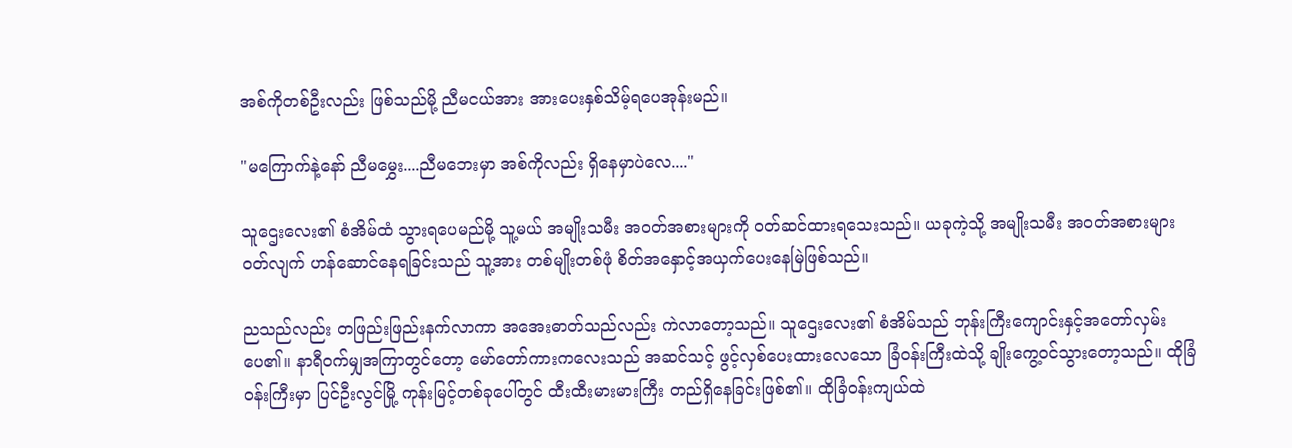အစ်ကိုတစ်ဦးလည်း ဖြစ်သည်မို့ ညီမငယ်အား အားပေးနှစ်သိမ့်ရပေအုန်းမည်။

"မကြောက်နဲ့နော် ညီမမွှေး....ညီမဘေးမှာ အစ်ကိုလည်း ရှိနေမှာပဲလေ...."

သူဌေးလေး၏ စံအိမ်ထံ သွားရပေမည်မို့ သူ့မယ် အမျိုးသမီး အဝတ်အစားများကို ဝတ်ဆင်ထားရသေးသည်။ ယခုကဲ့သို့ အမျိုးသမီး အဝတ်အစားများဝတ်လျက် ဟန်ဆောင်နေရခြင်းသည် သူ့အား တစ်မျိုးတစ်ဖုံ စိတ်အနှောင့်အယှက်ပေးနေမြဲဖြစ်သည်။

ညသည်လည်း တဖြည်းဖြည်းနက်လာကာ အအေးဓာတ်သည်လည်း ကဲလာတော့သည်။ သူဌေးလေး၏ စံအိမ်သည် ဘုန်းကြီးကျောင်းနှင့်အတော်လှမ်းပေ၏။ နာရီဝက်မျှအကြာတွင်တော့ မော်တော်ကားကလေးသည် အဆင်သင့် ဖွင့်လှစ်ပေးထားလေသော ခြံဝန်းကြီးထဲသို့ ချိုးကွေ့ဝင်သွားတော့သည်။ ထိုခြံဝန်းကြီးမှာ ပြင်ဦးလွင်မြို့ ကုန်းမြင့်တစ်ခုပေါ်တွင် ထီးထီးမားမားကြီး တည်ရှိနေခြင်းဖြစ်၏။ ထိုခြံဝန်းကျယ်ထဲ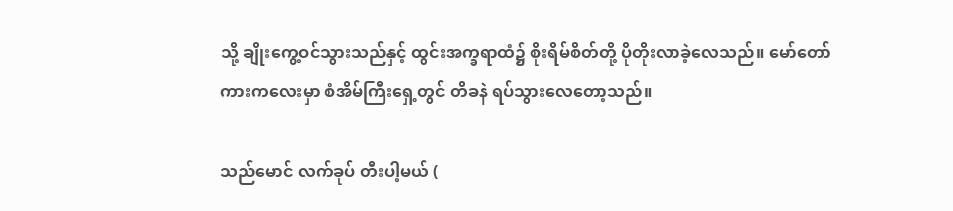သို့ ချိုးကွေ့ဝင်သွားသည်နှင့် ထွင်းအက္ခရာထံ၌ စိုးရိမ်စိတ်တို့ ပိုတိုးလာခဲ့လေသည်။ မော်တော်ကားကလေးမှာ စံအိမ်ကြီးရှေ့တွင် တိခနဲ ရပ်သွားလေတော့သည်။

သည်မောင် လက်ခုပ် တီးပါ့မယ် (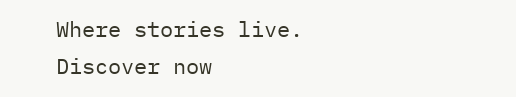Where stories live. Discover now